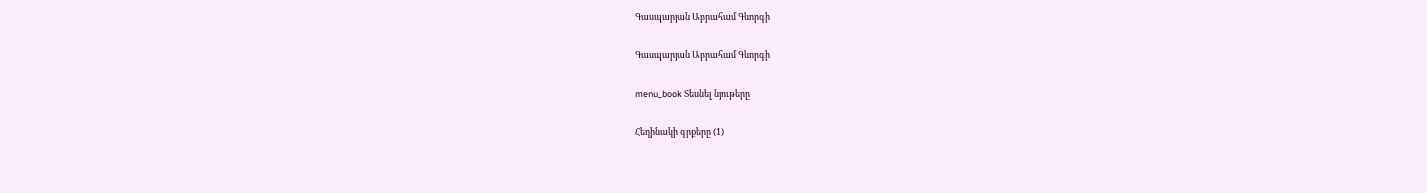Գասպարյան Աբրահամ Գևորգի

Գասպարյան Աբրահամ Գևորգի

menu_book Տեսնել նյութերը

Հեղինակի գրքերը (1)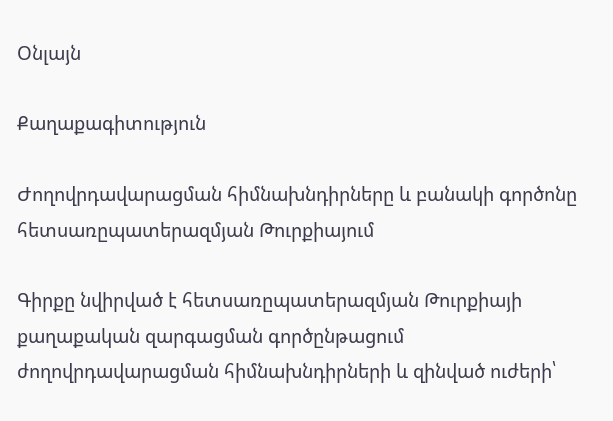Օնլայն

Քաղաքագիտություն

Ժողովրդավարացման հիմնախնդիրները և բանակի գործոնը հետսառըպատերազմյան Թուրքիայում

Գիրքը նվիրված է հետսառըպատերազմյան Թուրքիայի քաղաքական զարգացման գործընթացում ժողովրդավարացման հիմնախնդիրների և զինված ուժերի՝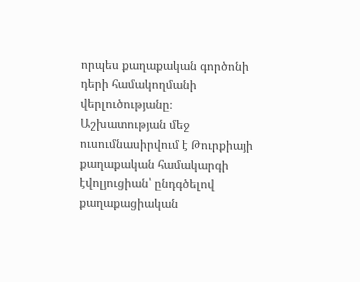որպես քաղաքական գործոնի դերի համակողմանի վերլուծությանը։ Աշխատության մեջ ուսումնասիրվում է Թուրքիայի քաղաքական համակարգի էվոլյուցիան՝ ընդգծելով քաղաքացիական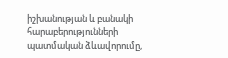իշխանության և բանակի հարաբերությունների պատմական ձևավորումը,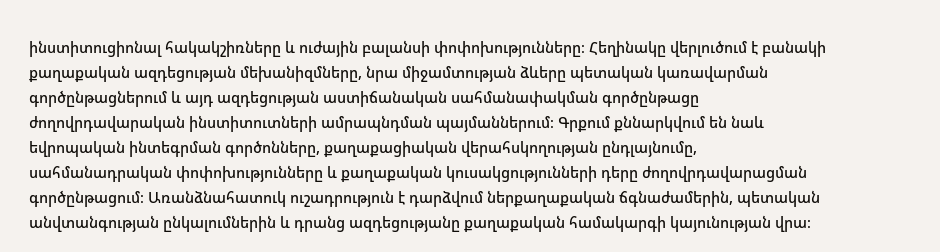ինստիտուցիոնալ հակակշիռները և ուժային բալանսի փոփոխությունները։ Հեղինակը վերլուծում է բանակի քաղաքական ազդեցության մեխանիզմները, նրա միջամտության ձևերը պետական կառավարման գործընթացներում և այդ ազդեցության աստիճանական սահմանափակման գործընթացը ժողովրդավարական ինստիտուտների ամրապնդման պայմաններում։ Գրքում քննարկվում են նաև եվրոպական ինտեգրման գործոնները, քաղաքացիական վերահսկողության ընդլայնումը, սահմանադրական փոփոխությունները և քաղաքական կուսակցությունների դերը ժողովրդավարացման գործընթացում։ Առանձնահատուկ ուշադրություն է դարձվում ներքաղաքական ճգնաժամերին, պետական անվտանգության ընկալումներին և դրանց ազդեցությանը քաղաքական համակարգի կայունության վրա։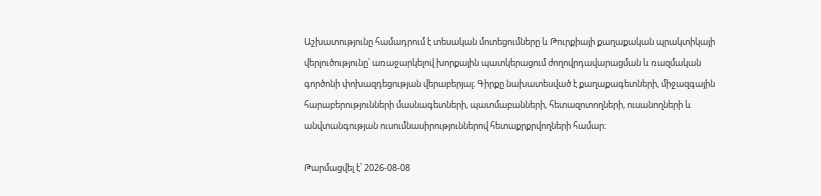Աշխատությունը համադրում է տեսական մոտեցումները և Թուրքիայի քաղաքական պրակտիկայի վերլուծությունը՝ առաջարկելով խորքային պատկերացում ժողովրդավարացման և ռազմական գործոնի փոխազդեցության վերաբերյալ։ Գիրքը նախատեսված է քաղաքագետների, միջազգային հարաբերությունների մասնագետների, պատմաբանների, հետազոտողների, ուսանողների և անվտանգության ուսումնասիրություններով հետաքրքրվողների համար։

Թարմացվել է՝ 2026-08-08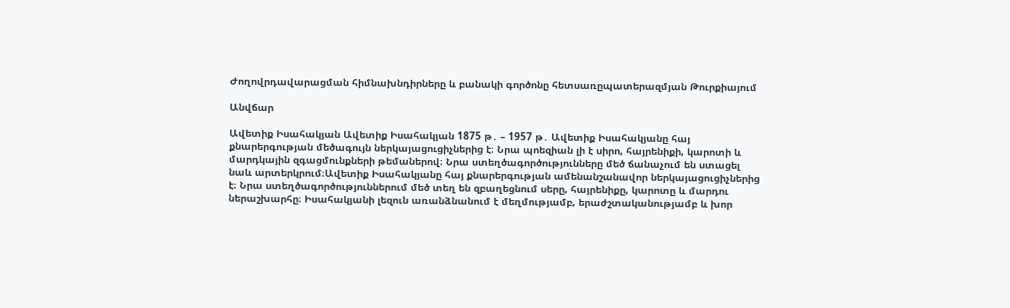Ժողովրդավարացման հիմնախնդիրները և բանակի գործոնը հետսառըպատերազմյան Թուրքիայում

Անվճար

Ավետիք Իսահակյան Ավետիք Իսահակյան 1875 թ․ – 1957 թ․ Ավետիք Իսահակյանը հայ քնարերգության մեծագույն ներկայացուցիչներից է։ Նրա պոեզիան լի է սիրո, հայրենիքի, կարոտի և մարդկային զգացմունքների թեմաներով։ Նրա ստեղծագործությունները մեծ ճանաչում են ստացել նաև արտերկրում։Ավետիք Իսահակյանը հայ քնարերգության ամենանշանավոր ներկայացուցիչներից է։ Նրա ստեղծագործություններում մեծ տեղ են զբաղեցնում սերը, հայրենիքը, կարոտը և մարդու ներաշխարհը։ Իսահակյանի լեզուն առանձնանում է մեղմությամբ, երաժշտականությամբ և խոր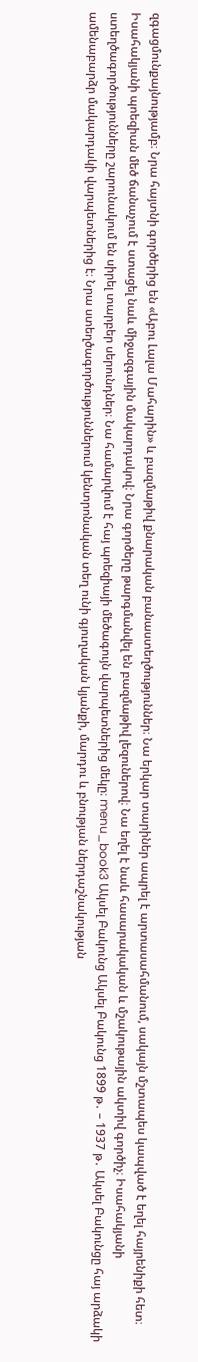զգացմունքայնությամբ։ Նրա հայտնի գործերից են «Աբու Լալա Մահարին» և բազմաթիվ քնարական բանաստեղծություններ։ Նա երկար տարիներ ապրել է արտասահմանում, սակայն մշտապես կապված է եղել հայրենիքի հետ։ Իսահակյանի պոեզիան մեծ ճանաչում է ստացել նաև միջազգային մակարդակով։ Նրա գործերը թարգմանվել են բազմաթիվ լեզուներով։ Նա եղել է նաև հասարակական և մշակութային ակտիվ գործիչ։ Իսահակյանի ստեղծագործությունները շարունակում են սիրել տարբեր սերունդներ։ Նա համարվում է հայ պոեզիայի մեծագույն վարպետներից մեկը։ menu_book3 Ակսել Բակունց Ակսել Բակունց 1899 թ․ – 1937 թ․ Ակսել Բակունցը հայ արձակի ամենաբարձր մակարդակի վարպետներից է։ Նրա ստեղծագործություններում կենտրոնական տեղ ունի գյուղական կյանքի, մարդու և բնության ներդաշնակության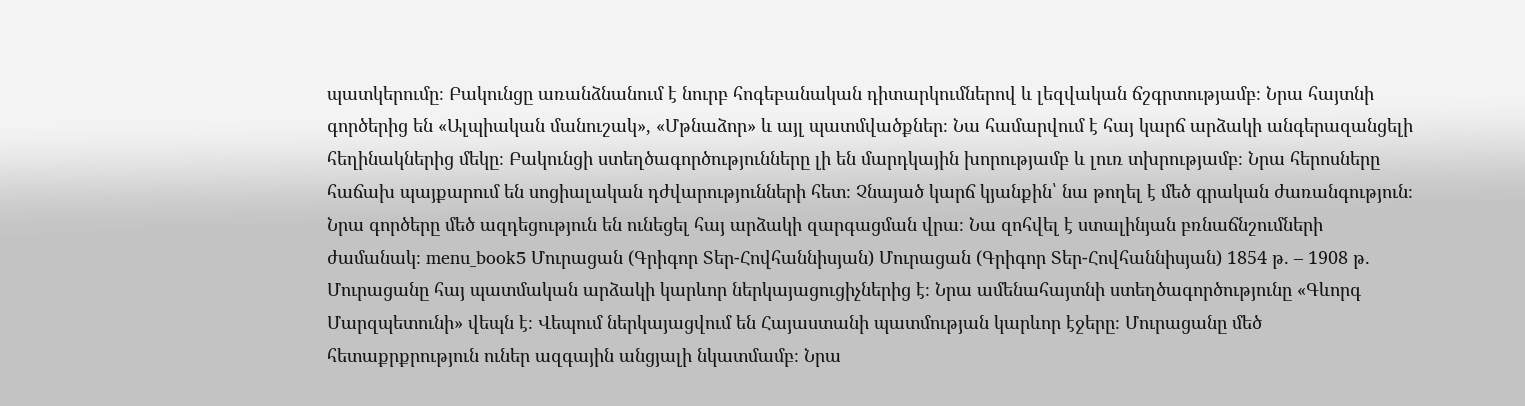պատկերումը։ Բակունցը առանձնանում է նուրբ հոգեբանական դիտարկումներով և լեզվական ճշգրտությամբ։ Նրա հայտնի գործերից են «Ալպիական մանուշակ», «Մթնաձոր» և այլ պատմվածքներ։ Նա համարվում է հայ կարճ արձակի անգերազանցելի հեղինակներից մեկը։ Բակունցի ստեղծագործությունները լի են մարդկային խորությամբ և լուռ տխրությամբ։ Նրա հերոսները հաճախ պայքարում են սոցիալական դժվարությունների հետ։ Չնայած կարճ կյանքին՝ նա թողել է մեծ գրական ժառանգություն։ Նրա գործերը մեծ ազդեցություն են ունեցել հայ արձակի զարգացման վրա։ Նա զոհվել է ստալինյան բռնաճնշումների ժամանակ։ menu_book5 Մուրացան (Գրիգոր Տեր-Հովհաննիսյան) Մուրացան (Գրիգոր Տեր-Հովհաննիսյան) 1854 թ․ – 1908 թ․ Մուրացանը հայ պատմական արձակի կարևոր ներկայացուցիչներից է։ Նրա ամենահայտնի ստեղծագործությունը «Գևորգ Մարզպետունի» վեպն է։ Վեպում ներկայացվում են Հայաստանի պատմության կարևոր էջերը։ Մուրացանը մեծ հետաքրքրություն ուներ ազգային անցյալի նկատմամբ։ Նրա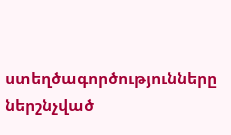ստեղծագործությունները ներշնչված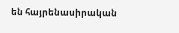են հայրենասիրական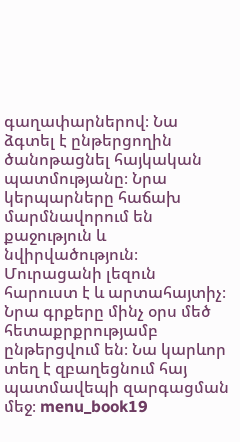գաղափարներով։ Նա ձգտել է ընթերցողին ծանոթացնել հայկական պատմությանը։ Նրա կերպարները հաճախ մարմնավորում են քաջություն և նվիրվածություն։ Մուրացանի լեզուն հարուստ է և արտահայտիչ։ Նրա գրքերը մինչ օրս մեծ հետաքրքրությամբ ընթերցվում են։ Նա կարևոր տեղ է զբաղեցնում հայ պատմավեպի զարգացման մեջ։ menu_book19